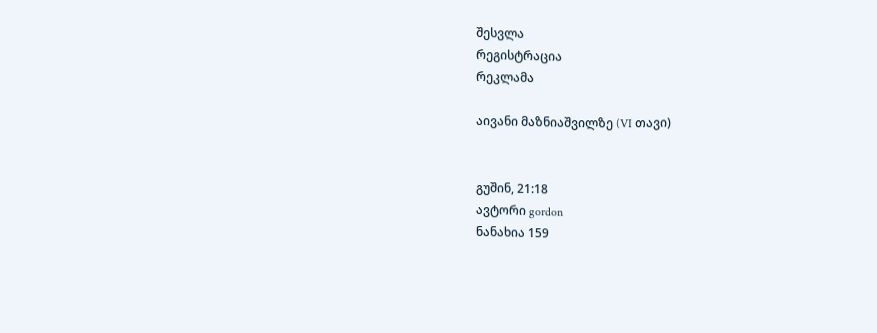შესვლა
რეგისტრაცია
რეკლამა

აივანი მაზნიაშვილზე (VI თავი)


გუშინ, 21:18
ავტორი gordon
ნანახია 159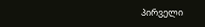პირველი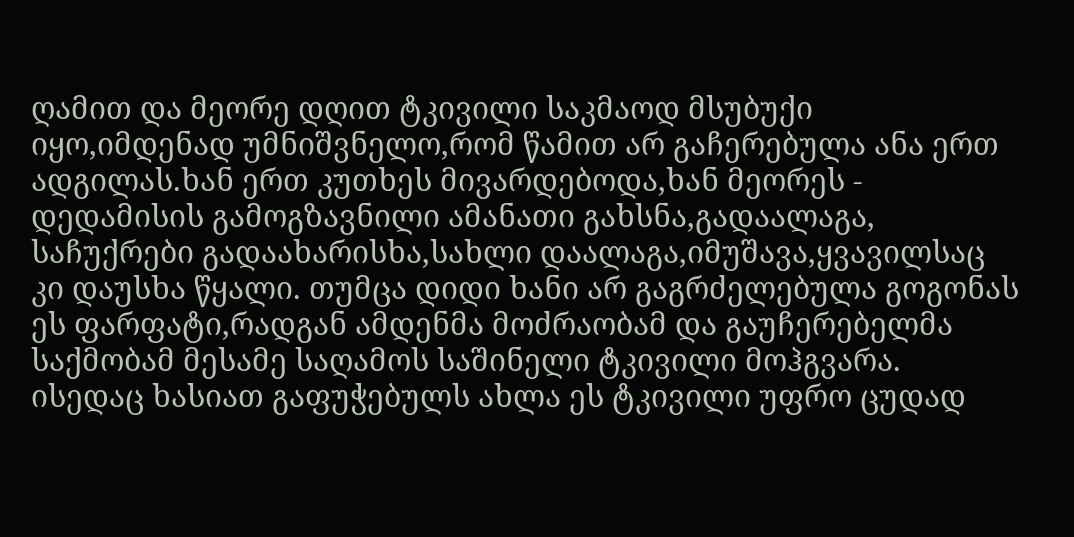ღამით და მეორე დღით ტკივილი საკმაოდ მსუბუქი იყო,იმდენად უმნიშვნელო,რომ წამით არ გაჩერებულა ანა ერთ ადგილას.ხან ერთ კუთხეს მივარდებოდა,ხან მეორეს - დედამისის გამოგზავნილი ამანათი გახსნა,გადაალაგა, საჩუქრები გადაახარისხა,სახლი დაალაგა,იმუშავა,ყვავილსაც კი დაუსხა წყალი. თუმცა დიდი ხანი არ გაგრძელებულა გოგონას ეს ფარფატი,რადგან ამდენმა მოძრაობამ და გაუჩერებელმა საქმობამ მესამე საღამოს საშინელი ტკივილი მოჰგვარა. ისედაც ხასიათ გაფუჭებულს ახლა ეს ტკივილი უფრო ცუდად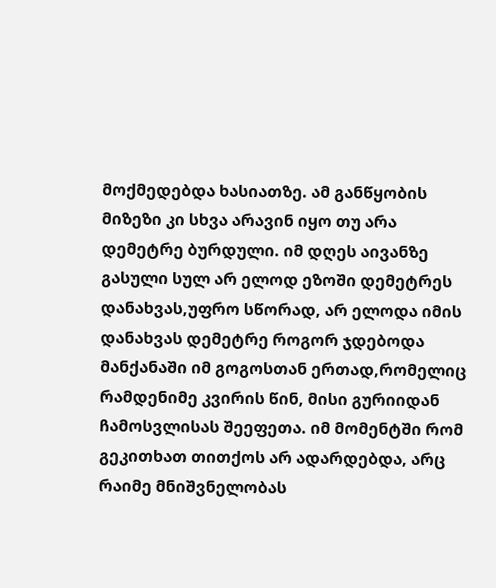მოქმედებდა ხასიათზე. ამ განწყობის მიზეზი კი სხვა არავინ იყო თუ არა დემეტრე ბურდული. იმ დღეს აივანზე გასული სულ არ ელოდ ეზოში დემეტრეს დანახვას,უფრო სწორად, არ ელოდა იმის დანახვას დემეტრე როგორ ჯდებოდა მანქანაში იმ გოგოსთან ერთად,რომელიც რამდენიმე კვირის წინ, მისი გურიიდან ჩამოსვლისას შეეფეთა. იმ მომენტში რომ გეკითხათ თითქოს არ ადარდებდა, არც რაიმე მნიშვნელობას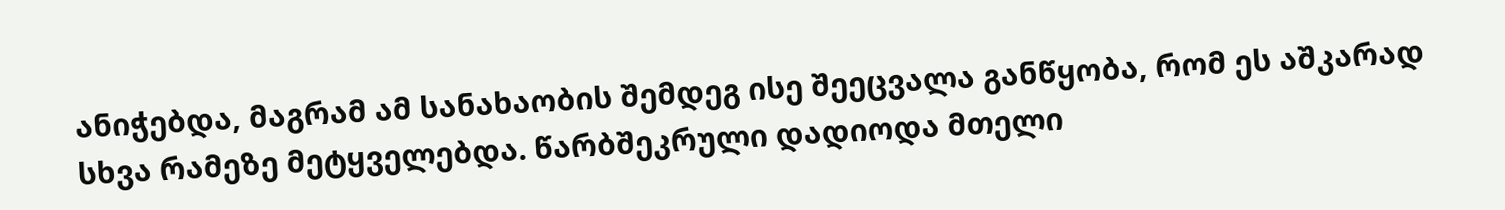ანიჭებდა, მაგრამ ამ სანახაობის შემდეგ ისე შეეცვალა განწყობა, რომ ეს აშკარად სხვა რამეზე მეტყველებდა. წარბშეკრული დადიოდა მთელი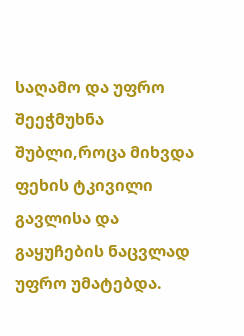საღამო და უფრო შეეჭმუხნა შუბლი,როცა მიხვდა ფეხის ტკივილი გავლისა და გაყუჩების ნაცვლად უფრო უმატებდა.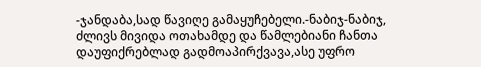-ჯანდაბა,სად წავიღე გამაყუჩებელი.-ნაბიჯ-ნაბიჯ, ძლივს მივიდა ოთახამდე და წამლებიანი ჩანთა დაუფიქრებლად გადმოაპირქვავა,ასე უფრო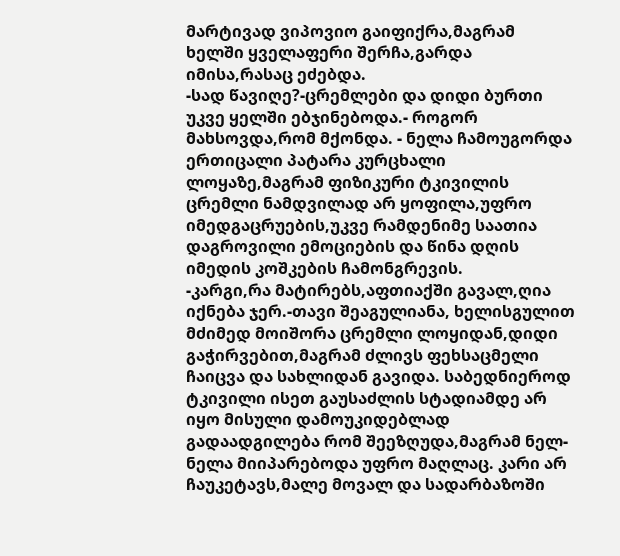მარტივად ვიპოვიო გაიფიქრა,მაგრამ ხელში ყველაფერი შერჩა,გარდა იმისა,რასაც ეძებდა.
-სად წავიღე?-ცრემლები და დიდი ბურთი უკვე ყელში ებჯინებოდა.- როგორ მახსოვდა,რომ მქონდა. - ნელა ჩამოუგორდა ერთიცალი პატარა კურცხალი ლოყაზე,მაგრამ ფიზიკური ტკივილის ცრემლი ნამდვილად არ ყოფილა,უფრო იმედგაცრუების,უკვე რამდენიმე საათია დაგროვილი ემოციების და წინა დღის იმედის კოშკების ჩამონგრევის.
-კარგი,რა მატირებს,აფთიაქში გავალ,ღია იქნება ჯერ.-თავი შეაგულიანა, ხელისგულით მძიმედ მოიშორა ცრემლი ლოყიდან,დიდი გაჭირვებით,მაგრამ ძლივს ფეხსაცმელი ჩაიცვა და სახლიდან გავიდა. საბედნიეროდ ტკივილი ისეთ გაუსაძლის სტადიამდე არ იყო მისული დამოუკიდებლად გადაადგილება რომ შეეზღუდა,მაგრამ ნელ-ნელა მიიპარებოდა უფრო მაღლაც. კარი არ ჩაუკეტავს,მალე მოვალ და სადარბაზოში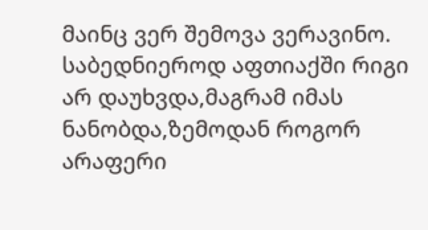მაინც ვერ შემოვა ვერავინო.
საბედნიეროდ აფთიაქში რიგი არ დაუხვდა,მაგრამ იმას ნანობდა,ზემოდან როგორ არაფერი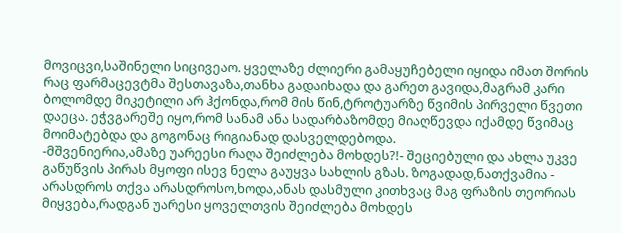მოვიცვი,საშინელი სიცივეაო. ყველაზე ძლიერი გამაყუჩებელი იყიდა იმათ შორის რაც ფარმაცევტმა შესთავაზა,თანხა გადაიხადა და გარეთ გავიდა,მაგრამ კარი ბოლომდე მიკეტილი არ ჰქონდა,რომ მის წინ,ტროტუარზე წვიმის პირველი წვეთი დაეცა. ეჭვგარეშე იყო,რომ სანამ ანა სადარბაზომდე მიაღწევდა იქამდე წვიმაც მოიმატებდა და გოგონაც რიგიანად დასველდებოდა.
-მშვენიერია,ამაზე უარეესი რაღა შეიძლება მოხდეს?!- შეციებული და ახლა უკვე გაწუწვის პირას მყოფი ისევ ნელა გაუყვა სახლის გზას. ზოგადად,ნათქვამია - არასდროს თქვა არასდროსო,ხოდა,ანას დასმული კითხვაც მაგ ფრაზის თეორიას მიყვება,რადგან უარესი ყოველთვის შეიძლება მოხდეს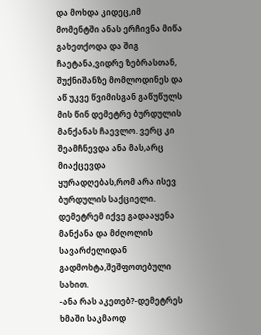და მოხდა კიდეც,იმ მომენტში ანას ერჩივნა მიწა გახეთქოდა და შიგ ჩაეტანა,ვიდრე ზებრასთან, შუქნიშანზე მომლოდინეს და აწ უკვე წვიმისგან გაწუწულს მის წინ დემეტრე ბურდულის მანქანას ჩაევლო. ვერც კი შეამჩნევდა ანა მას,არც მიაქცევდა ყურადღებას,რომ არა ისევ ბურდულის საქციელი. დემეტრემ იქვე გადააყენა მანქანა და მძღოლის სავარძელიდან გადმოხტა,შეშფოთებული სახით.
-ანა რას აკეთებ?-დემეტრეს ხმაში საკმაოდ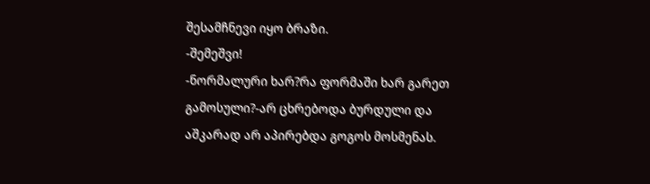შესამჩნევი იყო ბრაზი.
-შემეშვი!
-ნორმალური ხარ?რა ფორმაში ხარ გარეთ გამოსული?-არ ცხრებოდა ბურდული და აშკარად არ აპირებდა გოგოს მოსმენას.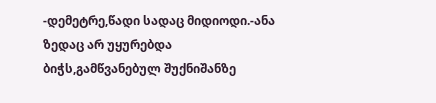-დემეტრე,წადი სადაც მიდიოდი.-ანა ზედაც არ უყურებდა ბიჭს,გამწვანებულ შუქნიშანზე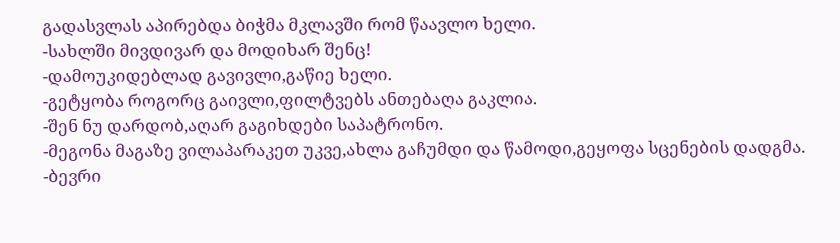გადასვლას აპირებდა ბიჭმა მკლავში რომ წაავლო ხელი.
-სახლში მივდივარ და მოდიხარ შენც!
-დამოუკიდებლად გავივლი,გაწიე ხელი.
-გეტყობა როგორც გაივლი,ფილტვებს ანთებაღა გაკლია.
-შენ ნუ დარდობ,აღარ გაგიხდები საპატრონო.
-მეგონა მაგაზე ვილაპარაკეთ უკვე,ახლა გაჩუმდი და წამოდი,გეყოფა სცენების დადგმა.
-ბევრი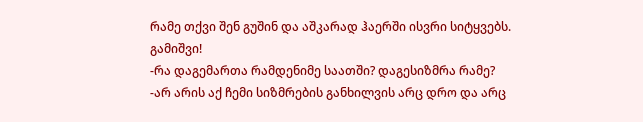რამე თქვი შენ გუშინ და აშკარად ჰაერში ისვრი სიტყვებს. გამიშვი!
-რა დაგემართა რამდენიმე საათში? დაგესიზმრა რამე?
-არ არის აქ ჩემი სიზმრების განხილვის არც დრო და არც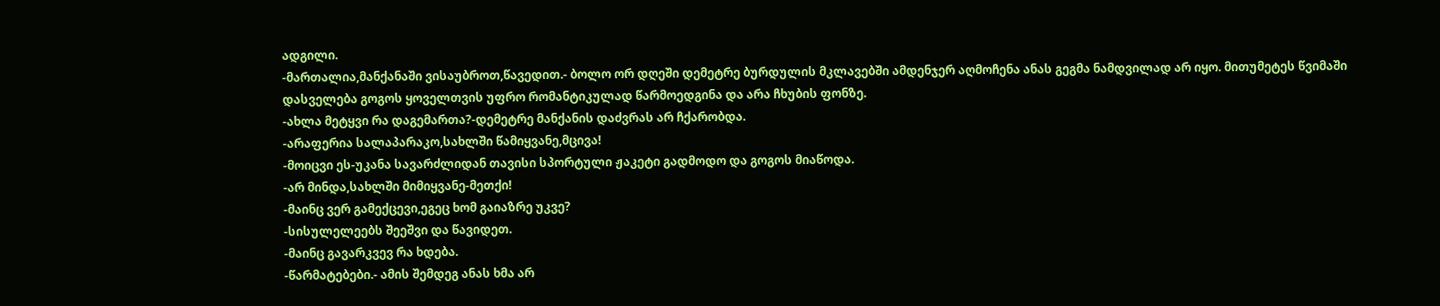ადგილი.
-მართალია,მანქანაში ვისაუბროთ,წავედით.- ბოლო ორ დღეში დემეტრე ბურდულის მკლავებში ამდენჯერ აღმოჩენა ანას გეგმა ნამდვილად არ იყო. მითუმეტეს წვიმაში დასველება გოგოს ყოველთვის უფრო რომანტიკულად წარმოედგინა და არა ჩხუბის ფონზე.
-ახლა მეტყვი რა დაგემართა?-დემეტრე მანქანის დაძვრას არ ჩქარობდა.
-არაფერია სალაპარაკო,სახლში წამიყვანე,მცივა!
-მოიცვი ეს-უკანა სავარძლიდან თავისი სპორტული ჟაკეტი გადმოდო და გოგოს მიაწოდა.
-არ მინდა,სახლში მიმიყვანე-მეთქი!
-მაინც ვერ გამექცევი,ეგეც ხომ გაიაზრე უკვე?
-სისულელეებს შეეშვი და წავიდეთ.
-მაინც გავარკვევ რა ხდება.
-წარმატებები.- ამის შემდეგ ანას ხმა არ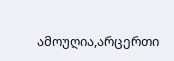ამოუღია,არცერთი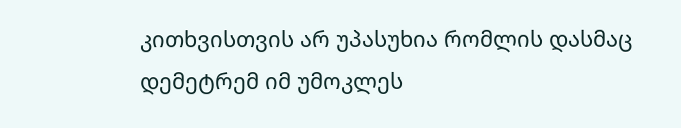კითხვისთვის არ უპასუხია რომლის დასმაც დემეტრემ იმ უმოკლეს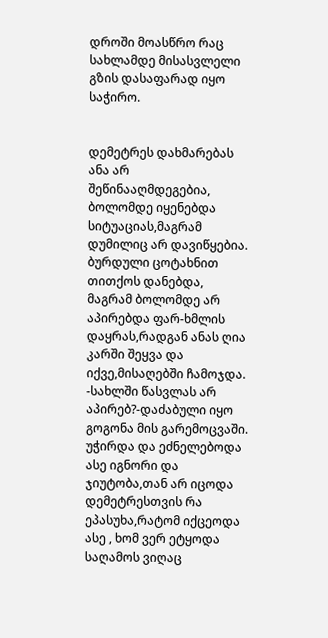დროში მოასწრო რაც სახლამდე მისასვლელი გზის დასაფარად იყო საჭირო.


დემეტრეს დახმარებას ანა არ შეწინააღმდეგებია, ბოლომდე იყენებდა სიტუაციას,მაგრამ დუმილიც არ დავიწყებია. ბურდული ცოტახნით თითქოს დანებდა, მაგრამ ბოლომდე არ აპირებდა ფარ-ხმლის დაყრას,რადგან ანას ღია კარში შეყვა და იქვე,მისაღებში ჩამოჯდა.
-სახლში წასვლას არ აპირებ?-დაძაბული იყო გოგონა მის გარემოცვაში. უჭირდა და ეძნელებოდა ასე იგნორი და ჯიუტობა,თან არ იცოდა დემეტრესთვის რა ეპასუხა,რატომ იქცეოდა ასე , ხომ ვერ ეტყოდა საღამოს ვიღაც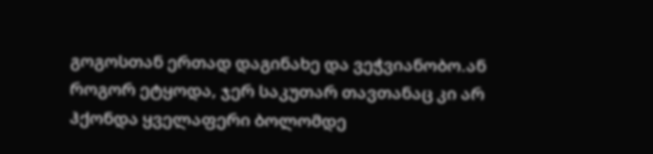გოგოსთან ერთად დაგინახე და ვეჭვიანობო.ან როგორ ეტყოდა, ჯერ საკუთარ თავთანაც კი არ ჰქონდა ყველაფერი ბოლომდე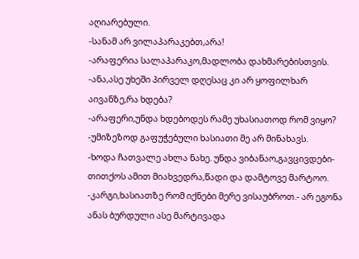აღიარებული.
-სანამ არ ვილაპარაკებთ,არა!
-არაფერია სალაპარაკო,მადლობა დახმარებისთვის.
-ანა,ასე უხეში პირველ დღესაც კი არ ყოფილხარ აივანზე,რა ხდება?
-არაფერი,უნდა ხდებოდეს რამე უხასიათოდ რომ ვიყო?
-უმიზეზოდ გაფუჭებული ხასიათი მე არ მინახავს.
-ხოდა ჩათვალე ახლა ნახე. უნდა ვიბანაო,გავცივდები-თითქოს ამით მიახვედრა,წადი და დამტოვე მარტოო.
-კარგი,ხასიათზე რომ იქნები მერე ვისაუბროთ.- არ ეგონა ანას ბურდული ასე მარტივადა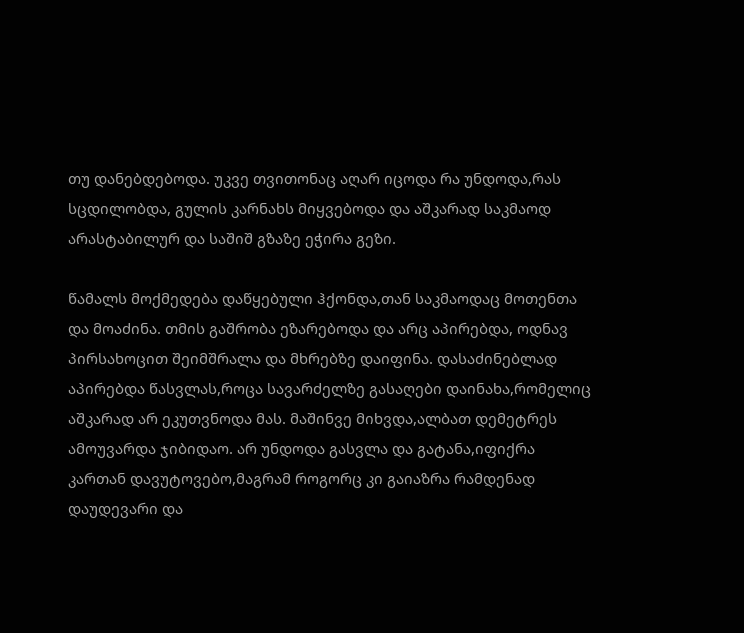თუ დანებდებოდა. უკვე თვითონაც აღარ იცოდა რა უნდოდა,რას სცდილობდა, გულის კარნახს მიყვებოდა და აშკარად საკმაოდ არასტაბილურ და საშიშ გზაზე ეჭირა გეზი.

წამალს მოქმედება დაწყებული ჰქონდა,თან საკმაოდაც მოთენთა და მოაძინა. თმის გაშრობა ეზარებოდა და არც აპირებდა, ოდნავ პირსახოცით შეიმშრალა და მხრებზე დაიფინა. დასაძინებლად აპირებდა წასვლას,როცა სავარძელზე გასაღები დაინახა,რომელიც აშკარად არ ეკუთვნოდა მას. მაშინვე მიხვდა,ალბათ დემეტრეს ამოუვარდა ჯიბიდაო. არ უნდოდა გასვლა და გატანა,იფიქრა კართან დავუტოვებო,მაგრამ როგორც კი გაიაზრა რამდენად დაუდევარი და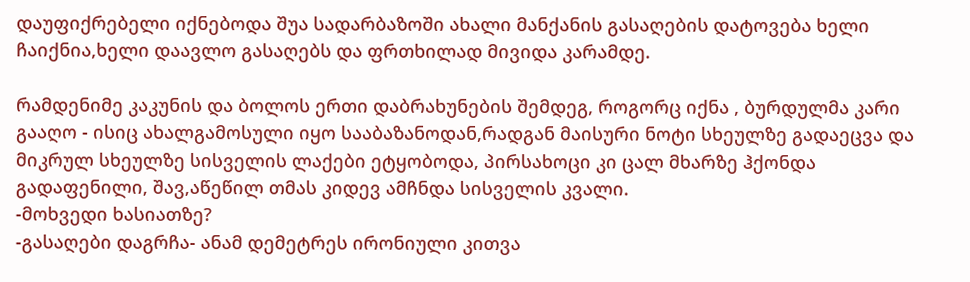დაუფიქრებელი იქნებოდა შუა სადარბაზოში ახალი მანქანის გასაღების დატოვება ხელი ჩაიქნია,ხელი დაავლო გასაღებს და ფრთხილად მივიდა კარამდე.

რამდენიმე კაკუნის და ბოლოს ერთი დაბრახუნების შემდეგ, როგორც იქნა , ბურდულმა კარი გააღო - ისიც ახალგამოსული იყო სააბაზანოდან,რადგან მაისური ნოტი სხეულზე გადაეცვა და მიკრულ სხეულზე სისველის ლაქები ეტყობოდა, პირსახოცი კი ცალ მხარზე ჰქონდა გადაფენილი, შავ,აწეწილ თმას კიდევ ამჩნდა სისველის კვალი.
-მოხვედი ხასიათზე?
-გასაღები დაგრჩა- ანამ დემეტრეს ირონიული კითვა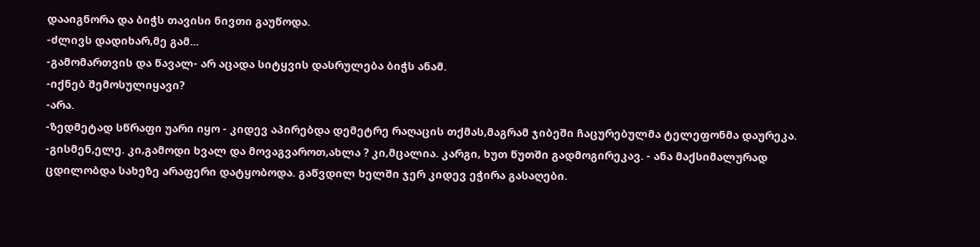დააიგნორა და ბიჭს თავისი ნივთი გაუწოდა.
-ძლივს დადიხარ,მე გამ...
-გამომართვის და წავალ- არ აცადა სიტყვის დასრულება ბიჭს ანამ.
-იქნებ შემოსულიყავი?
-არა.
-ზედმეტად სწრაფი უარი იყო - კიდევ აპირებდა დემეტრე რაღაცის თქმას,მაგრამ ჯიბეში ჩაცურებულმა ტელეფონმა დაურეკა.
-გისმენ,ელე. კი,გამოდი ხვალ და მოვაგვაროთ,ახლა ? კი,მცალია. კარგი, ხუთ წუთში გადმოგირეკავ. - ანა მაქსიმალურად ცდილობდა სახეზე არაფერი დატყობოდა. გაწვდილ ხელში ჯერ კიდევ ეჭირა გასაღები.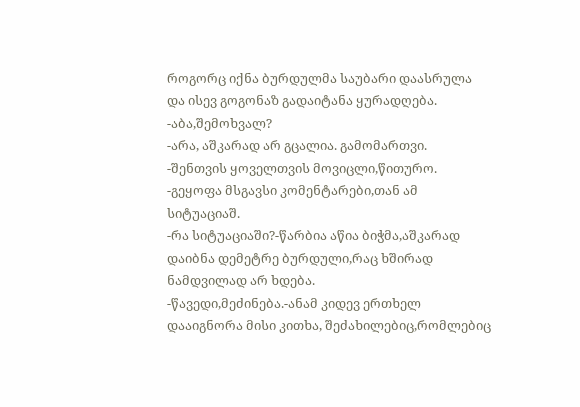როგორც იქნა ბურდულმა საუბარი დაასრულა და ისევ გოგონაზ გადაიტანა ყურადღება.
-აბა,შემოხვალ?
-არა, აშკარად არ გცალია. გამომართვი.
-შენთვის ყოველთვის მოვიცლი,წითურო.
-გეყოფა მსგავსი კომენტარები,თან ამ სიტუაციაშ.
-რა სიტუაციაში?-წარბია აწია ბიჭმა,აშკარად დაიბნა დემეტრე ბურდული,რაც ხშირად ნამდვილად არ ხდება.
-წავედი,მეძინება.-ანამ კიდევ ერთხელ დააიგნორა მისი კითხა, შეძახილებიც,რომლებიც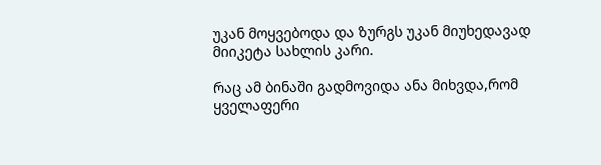უკან მოყვებოდა და ზურგს უკან მიუხედავად მიიკეტა სახლის კარი.

რაც ამ ბინაში გადმოვიდა ანა მიხვდა,რომ ყველაფერი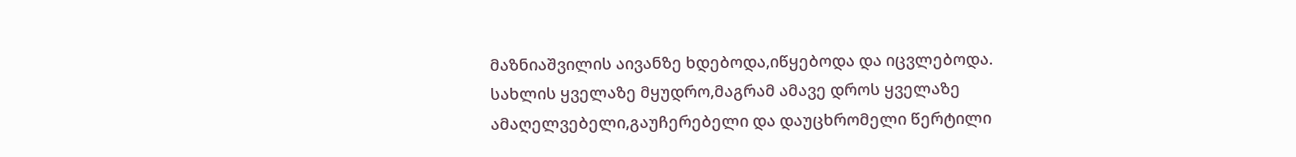მაზნიაშვილის აივანზე ხდებოდა,იწყებოდა და იცვლებოდა. სახლის ყველაზე მყუდრო,მაგრამ ამავე დროს ყველაზე ამაღელვებელი,გაუჩერებელი და დაუცხრომელი წერტილი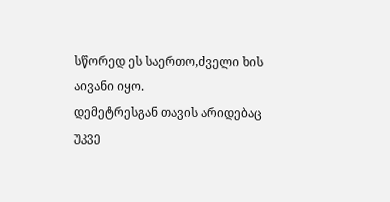სწორედ ეს საერთო,ძველი ხის აივანი იყო.
დემეტრესგან თავის არიდებაც უკვე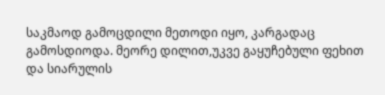საკმაოდ გამოცდილი მეთოდი იყო, კარგადაც გამოსდიოდა. მეორე დილით,უკვე გაყუჩებული ფეხით და სიარულის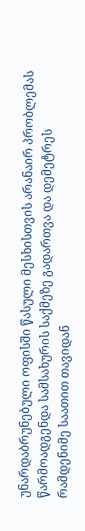უნარდაბრუნებული ოფისში წასული მესხისთვის არანაირ პრობლემას წარმოადგენდა სამსახურის საქმეზე გადართვა და დემეტრეს რამდენიმე საათით თავიდან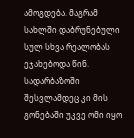ამოგდება. მაგრამ სახლში დაბრუნებული სულ სხვა რეალობას ეჯახებოდა წინ. სადარბაზოში შესვლამდეც კი მის გონებაში უკვე ომი იყო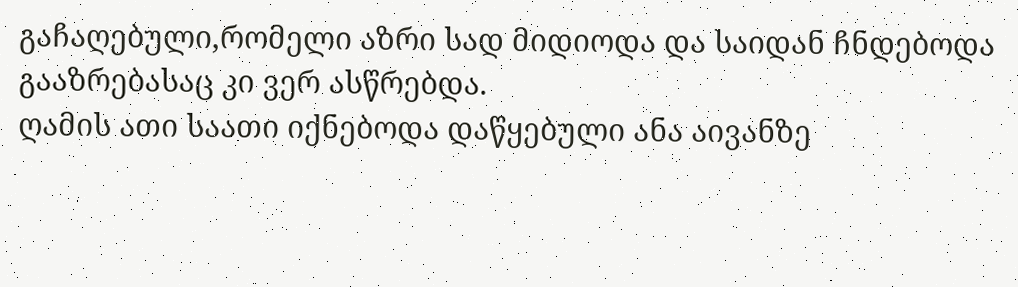გაჩაღებული,რომელი აზრი სად მიდიოდა და საიდან ჩნდებოდა გააზრებასაც კი ვერ ასწრებდა.
ღამის ათი საათი იქნებოდა დაწყებული ანა აივანზე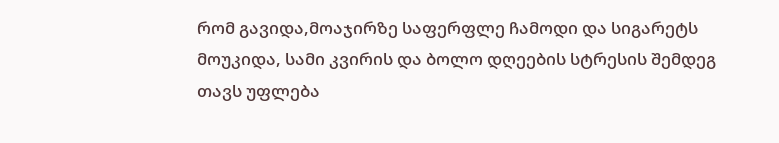რომ გავიდა,მოაჯირზე საფერფლე ჩამოდი და სიგარეტს მოუკიდა, სამი კვირის და ბოლო დღეების სტრესის შემდეგ თავს უფლება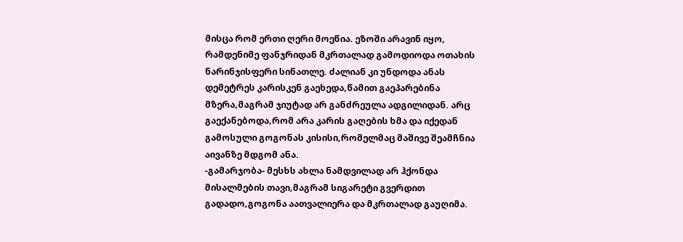მისცა რომ ერთი ღერი მოეწია. ეზოში არავინ იყო, რამდენიმე ფანჯრიდან მკრთალად გამოდიოდა ოთახის ნარინჯისფერი სინათლე. ძალიან კი უნდოდა ანას დემეტრეს კარისკენ გაეხედა,წამით გაეპარებინა მზერა,მაგრამ ჯიუტად არ განძრეულა ადგილიდან. არც გაექანებოდა,რომ არა კარის გაღების ხმა და იქედან გამოსული გოგონას კისისი,რომელმაც მაშივე შეამჩნია აივანზე მდგომ ანა.
-გამარჯობა- მესხს ახლა ნამდვილად არ ჰქონდა მისალმების თავი,მაგრამ სიგარეტი გვერდით გადადო,გოგონა აათვალიერა და მკრთალად გაუღიმა.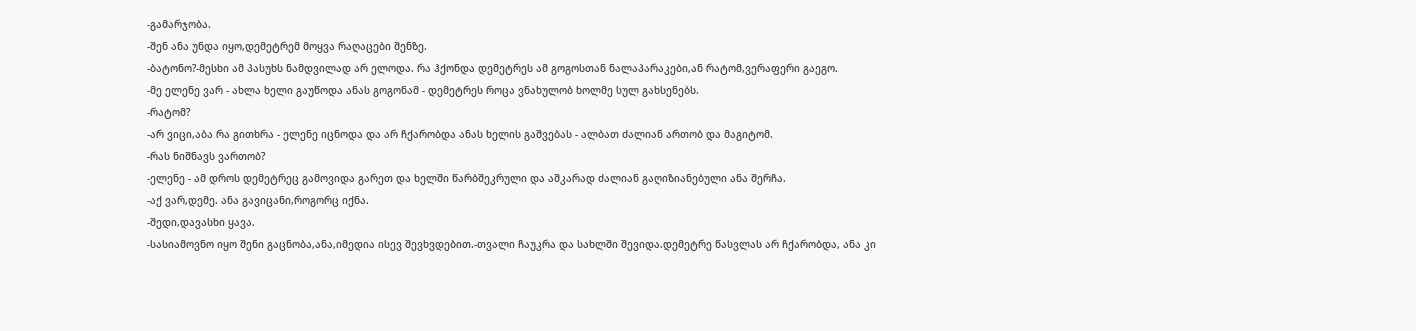-გამარჯობა.
-შენ ანა უნდა იყო,დემეტრემ მოყვა რაღაცები შენზე.
-ბატონო?-მესხი ამ პასუხს ნამდვილად არ ელოდა. რა ჰქონდა დემეტრეს ამ გოგოსთან ნალაპარაკები,ან რატომ,ვერაფერი გაეგო.
-მე ელენე ვარ - ახლა ხელი გაუწოდა ანას გოგონამ - დემეტრეს როცა ვნახულობ ხოლმე სულ გახსენებს.
-რატომ?
-არ ვიცი,აბა რა გითხრა - ელენე იცნოდა და არ ჩქარობდა ანას ხელის გაშვებას - ალბათ ძალიან ართობ და მაგიტომ.
-რას ნიშნავს ვართობ?
-ელენე - ამ დროს დემეტრეც გამოვიდა გარეთ და ხელში წარბშეკრული და აშკარად ძალიან გაღიზიანებული ანა შერჩა.
-აქ ვარ,დემე. ანა გავიცანი,როგორც იქნა.
-შედი,დავასხი ყავა.
-სასიამოვნო იყო შენი გაცნობა,ანა,იმედია ისევ შევხვდებით.-თვალი ჩაუკრა და სახლში შევიდა.დემეტრე წასვლას არ ჩქარობდა, ანა კი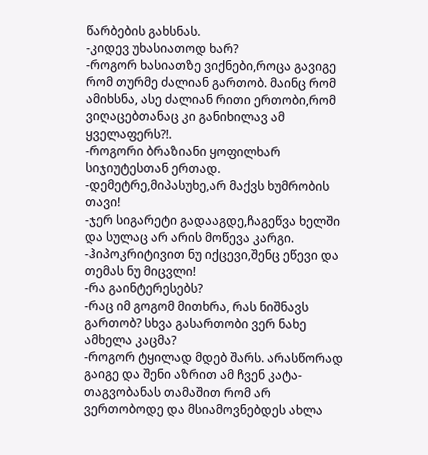წარბების გახსნას.
-კიდევ უხასიათოდ ხარ?
-როგორ ხასიათზე ვიქნები,როცა გავიგე რომ თურმე ძალიან გართობ. მაინც რომ ამიხსნა, ასე ძალიან რითი ერთობი,რომ ვიღაცებთანაც კი განიხილავ ამ ყველაფერს?!.
-როგორი ბრაზიანი ყოფილხარ სიჯიუტესთან ერთად.
-დემეტრე,მიპასუხე,არ მაქვს ხუმრობის თავი!
-ჯერ სიგარეტი გადააგდე,ჩაგეწვა ხელში და სულაც არ არის მოწევა კარგი.
-ჰიპოკრიტივით ნუ იქცევი,შენც ეწევი და თემას ნუ მიცვლი!
-რა გაინტერესებს?
-რაც იმ გოგომ მითხრა, რას ნიშნავს გართობ? სხვა გასართობი ვერ ნახე ამხელა კაცმა?
-როგორ ტყილად მდებ შარს. არასწორად გაიგე და შენი აზრით ამ ჩვენ კატა-თაგვობანას თამაშით რომ არ ვერთობოდე და მსიამოვნებდეს ახლა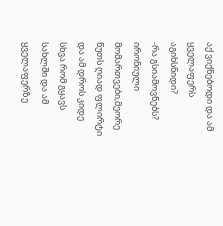აქ ვიქნებოდი და ამ ყველაფერს აგიხსნიდი?
-რა გსიამოვნებს? ირონიული მომართვები,მეორე წუთს ღიად ფლირტი და ამ დროს კიდე სხვა რომ გყავს სახლში და ამ ყველაფერზე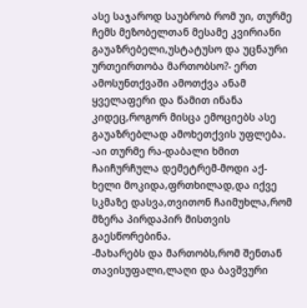ასე საჯაროდ საუბრობ რომ უი, თურმე ჩემს მეზობელთან მესამე კვირიანი გაუაზრებელი,უსტატუსო და უცნაური ურთეირთობა მართობსო?- ერთ ამოსუნთქვაში ამოთქვა ანამ ყველაფერი და წამით ინანა კიდეც,როგორ მისცა ემოციებს ასე გაუაზრებლად ამოხეთქვის უფლება.
-აი თურმე რა-დაბალი ხმით ჩაიჩურჩულა დემეტრემ-მოდი აქ-ხელი მოკიდა,ფრთხილად,და იქვე სკმაზე დასვა,თვითონ ჩაიმუხლა,რომ მზერა პირდაპირ მისთვის გაესწორებინა.
-მახარებს და მართობს,რომ შენთან თავისუფალი,ლაღი და ბავშვური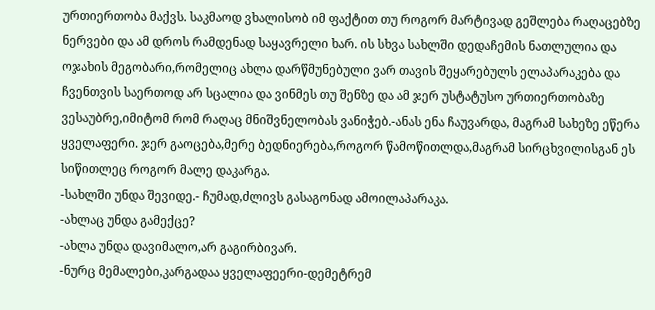ურთიერთობა მაქვს. საკმაოდ ვხალისობ იმ ფაქტით თუ როგორ მარტივად გეშლება რაღაცებზე ნერვები და ამ დროს რამდენად საყავრელი ხარ. ის სხვა სახლში დედაჩემის ნათლულია და ოჯახის მეგობარი,რომელიც ახლა დარწმუნებული ვარ თავის შეყარებულს ელაპარაკება და ჩვენთვის საერთოდ არ სცალია და ვინმეს თუ შენზე და ამ ჯერ უსტატუსო ურთიერთობაზე ვესაუბრე,იმიტომ რომ რაღაც მნიშვნელობას ვანიჭებ.-ანას ენა ჩაუვარდა, მაგრამ სახეზე ეწერა ყველაფერი. ჯერ გაოცება,მერე ბედნიერება,როგორ წამოწითლდა,მაგრამ სირცხვილისგან ეს სიწითლეც როგორ მალე დაკარგა.
-სახლში უნდა შევიდე.- ჩუმად,ძლივს გასაგონად ამოილაპარაკა.
-ახლაც უნდა გამექცე?
-ახლა უნდა დავიმალო,არ გაგირბივარ.
-ნურც მემალები,კარგადაა ყველაფეერი-დემეტრემ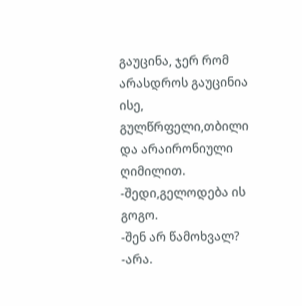გაუცინა, ჯერ რომ არასდროს გაუცინია ისე, გულწრფელი,თბილი და არაირონიული ღიმილით.
-შედი,გელოდება ის გოგო.
-შენ არ წამოხვალ?
-არა.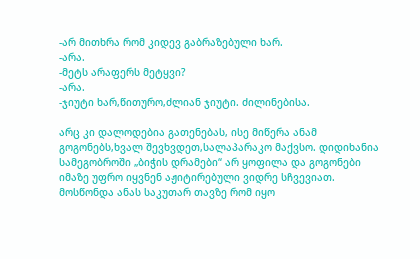-არ მითხრა რომ კიდევ გაბრაზებული ხარ.
-არა.
-მეტს არაფერს მეტყვი?
-არა.
-ჯიუტი ხარ,წითურო,ძლიან ჯიუტი. ძილინებისა.

არც კი დალოდებია გათენებას, ისე მიწერა ანამ გოგონებს,ხვალ შევხვდეთ,სალაპარაკო მაქვსო. დიდიხანია სამეგობროში „ბიჭის დრამები“ არ ყოფილა და გოგონები იმაზე უფრო იყვნენ აჟიტირებული ვიდრე სჩვევიათ. მოსწონდა ანას საკუთარ თავზე რომ იყო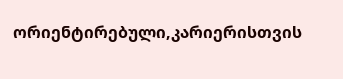ორიენტირებული,კარიერისთვის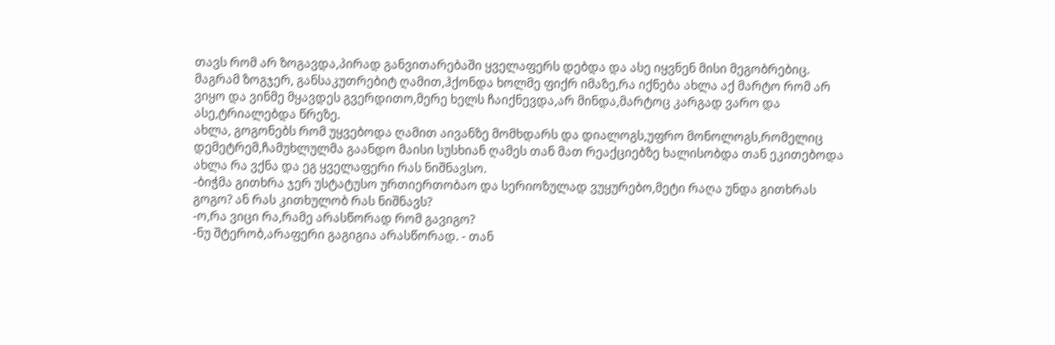თავს რომ არ ზოგავდა,პირად განვითარებაში ყველაფერს დებდა და ასე იყვნენ მისი მეგობრებიც. მაგრამ ზოგჯერ, განსაკუთრებიტ ღამით,ჰქონდა ხოლმე ფიქრ იმაზე,რა იქნება ახლა აქ მარტო რომ არ ვიყო და ვინმე მყავდეს გვერდითო,მერე ხელს ჩაიქნევდა,არ მინდა,მარტოც კარგად ვარო და ასე,ტრიალებდა წრეზე.
ახლა, გოგონებს რომ უყვებოდა ღამით აივანზე მომხდარს და დიალოგს,უფრო მონოლოგს,რომელიც დემეტრემ,ჩამუხლულმა გაანდო მაისი სუსხიან ღამეს თან მათ რეაქციებზე ხალისობდა თან ეკითებოდა ახლა რა ვქნა და ეგ ყველაფერი რას ნიშნავსო.
-ბიჭმა გითხრა ჯერ უსტატუსო ურთიერთობაო და სერიოზულად ვუყურებო,მეტი რაღა უნდა გითხრას გოგო? ან რას კითხულობ რას ნიშნავს?
-ო,რა ვიცი რა,რამე არასწორად რომ გავიგო?
-ნუ შტერობ,არაფერი გაგიგია არასწორად. - თან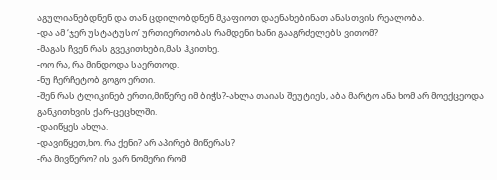აგულიანებდნენ და თან ცდილობდნენ მკაფიოთ დაენახებინათ ანასთვის რეალობა.
-და ამ ‘ჯერ უსტატუსო’ ურთიერთობას რამდენი ხანი გააგრძელებს ვითომ?
-მაგას ჩვენ რას გვეკითხები,მას ჰკითხე.
-ოო რა, რა მინდოდა საერთოდ.
-ნუ ჩერჩეტობ გოგო ერთი.
-შენ რას ტლიკინებ ერთი,მიწერე იმ ბიჭს?-ახლა თაიას შეუტიეს, აბა მარტო ანა ხომ არ მოექცეოდა განკითხვის ქარ-ცეცხლში.
-დაიწყეს ახლა.
-დავიწყეთ,ხო. რა ქენი? არ აპირებ მიწერას?
-რა მივწერო? ის ვარ ნომერი რომ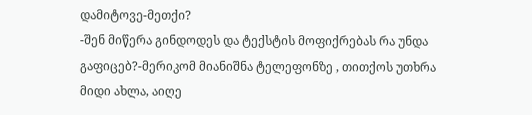დამიტოვე-მეთქი?
-შენ მიწერა გინდოდეს და ტექსტის მოფიქრებას რა უნდა გაფიცებ?-მერიკომ მიანიშნა ტელეფონზე , თითქოს უთხრა მიდი ახლა, აიღე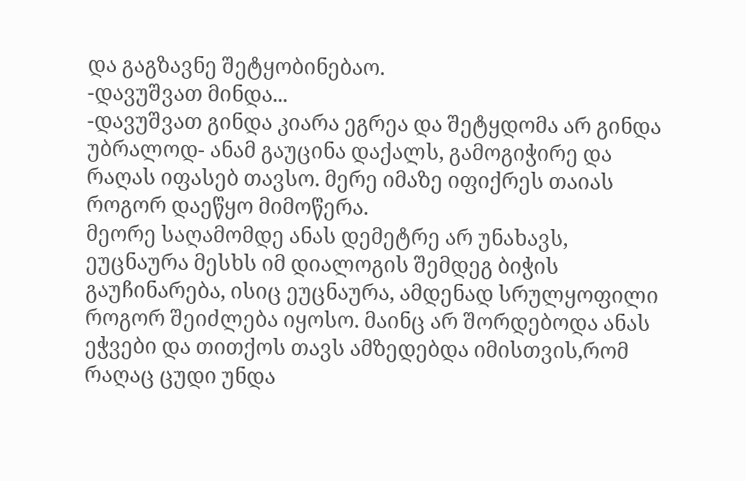და გაგზავნე შეტყობინებაო.
-დავუშვათ მინდა...
-დავუშვათ გინდა კიარა ეგრეა და შეტყდომა არ გინდა უბრალოდ- ანამ გაუცინა დაქალს, გამოგიჭირე და რაღას იფასებ თავსო. მერე იმაზე იფიქრეს თაიას როგორ დაეწყო მიმოწერა.
მეორე საღამომდე ანას დემეტრე არ უნახავს, ეუცნაურა მესხს იმ დიალოგის შემდეგ ბიჭის გაუჩინარება, ისიც ეუცნაურა, ამდენად სრულყოფილი როგორ შეიძლება იყოსო. მაინც არ შორდებოდა ანას ეჭვები და თითქოს თავს ამზედებდა იმისთვის,რომ რაღაც ცუდი უნდა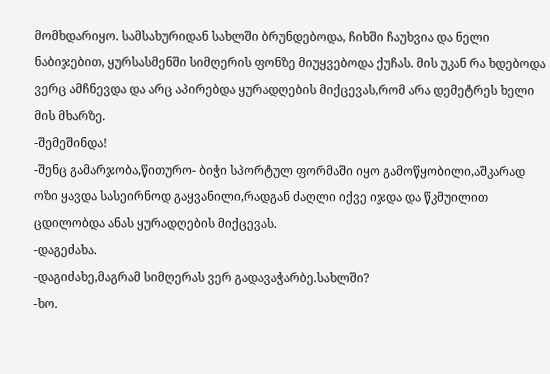მომხდარიყო. სამსახურიდან სახლში ბრუნდებოდა, ჩიხში ჩაუხვია და ნელი ნაბიჯებით, ყურსასმენში სიმღერის ფონზე მიუყვებოდა ქუჩას. მის უკან რა ხდებოდა ვერც ამჩნევდა და არც აპირებდა ყურადღების მიქცევას,რომ არა დემეტრეს ხელი მის მხარზე.
-შემეშინდა!
-შენც გამარჯობა,წითურო- ბიჭი სპორტულ ფორმაში იყო გამოწყობილი,აშკარად ოზი ყავდა სასეირნოდ გაყვანილი,რადგან ძაღლი იქვე იჯდა და წკმუილით ცდილობდა ანას ყურადღების მიქცევას.
-დაგეძახა.
-დაგიძახე,მაგრამ სიმღერას ვერ გადავაჭარბე.სახლში?
-ხო.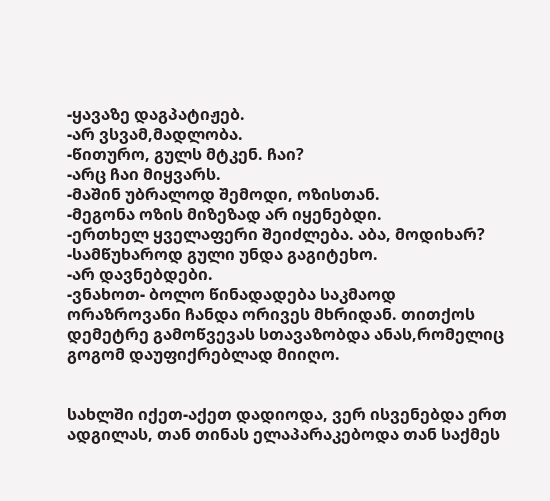-ყავაზე დაგპატიჟებ.
-არ ვსვამ,მადლობა.
-წითურო, გულს მტკენ. ჩაი?
-არც ჩაი მიყვარს.
-მაშინ უბრალოდ შემოდი, ოზისთან.
-მეგონა ოზის მიზეზად არ იყენებდი.
-ერთხელ ყველაფერი შეიძლება. აბა, მოდიხარ?
-სამწუხაროდ გული უნდა გაგიტეხო.
-არ დავნებდები.
-ვნახოთ- ბოლო წინადადება საკმაოდ ორაზროვანი ჩანდა ორივეს მხრიდან. თითქოს დემეტრე გამოწვევას სთავაზობდა ანას,რომელიც გოგომ დაუფიქრებლად მიიღო.


სახლში იქეთ-აქეთ დადიოდა, ვერ ისვენებდა ერთ ადგილას, თან თინას ელაპარაკებოდა თან საქმეს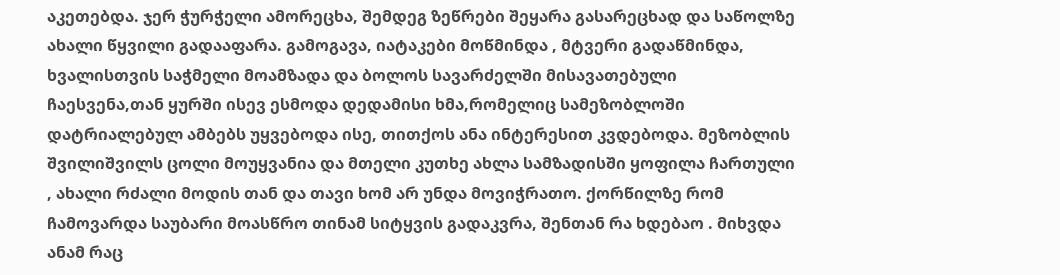აკეთებდა. ჯერ ჭურჭელი ამორეცხა, შემდეგ ზეწრები შეყარა გასარეცხად და საწოლზე ახალი წყვილი გადააფარა. გამოგავა, იატაკები მოწმინდა , მტვერი გადაწმინდა, ხვალისთვის საჭმელი მოამზადა და ბოლოს სავარძელში მისავათებული ჩაესვენა,თან ყურში ისევ ესმოდა დედამისი ხმა,რომელიც სამეზობლოში დატრიალებულ ამბებს უყვებოდა ისე, თითქოს ანა ინტერესით კვდებოდა. მეზობლის შვილიშვილს ცოლი მოუყვანია და მთელი კუთხე ახლა სამზადისში ყოფილა ჩართული , ახალი რძალი მოდის თან და თავი ხომ არ უნდა მოვიჭრათო. ქორწილზე რომ ჩამოვარდა საუბარი მოასწრო თინამ სიტყვის გადაკვრა, შენთან რა ხდებაო . მიხვდა ანამ რაც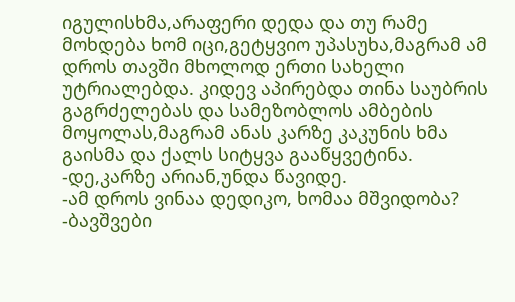იგულისხმა,არაფერი დედა და თუ რამე მოხდება ხომ იცი,გეტყვიო უპასუხა,მაგრამ ამ დროს თავში მხოლოდ ერთი სახელი უტრიალებდა. კიდევ აპირებდა თინა საუბრის გაგრძელებას და სამეზობლოს ამბების მოყოლას,მაგრამ ანას კარზე კაკუნის ხმა გაისმა და ქალს სიტყვა გააწყვეტინა.
-დე,კარზე არიან,უნდა წავიდე.
-ამ დროს ვინაა დედიკო, ხომაა მშვიდობა?
-ბავშვები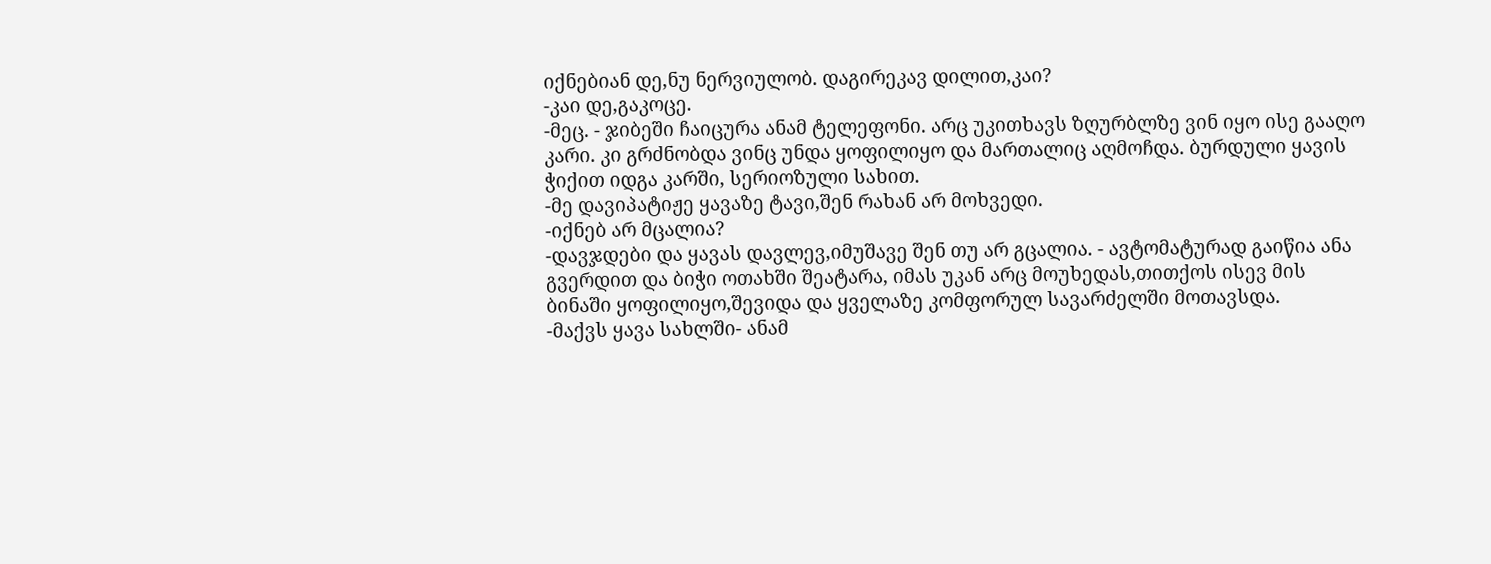იქნებიან დე,ნუ ნერვიულობ. დაგირეკავ დილით,კაი?
-კაი დე,გაკოცე.
-მეც. - ჯიბეში ჩაიცურა ანამ ტელეფონი. არც უკითხავს ზღურბლზე ვინ იყო ისე გააღო კარი. კი გრძნობდა ვინც უნდა ყოფილიყო და მართალიც აღმოჩდა. ბურდული ყავის ჭიქით იდგა კარში, სერიოზული სახით.
-მე დავიპატიჟე ყავაზე ტავი,შენ რახან არ მოხვედი.
-იქნებ არ მცალია?
-დავჯდები და ყავას დავლევ,იმუშავე შენ თუ არ გცალია. - ავტომატურად გაიწია ანა გვერდით და ბიჭი ოთახში შეატარა, იმას უკან არც მოუხედას,თითქოს ისევ მის ბინაში ყოფილიყო,შევიდა და ყველაზე კომფორულ სავარძელში მოთავსდა.
-მაქვს ყავა სახლში- ანამ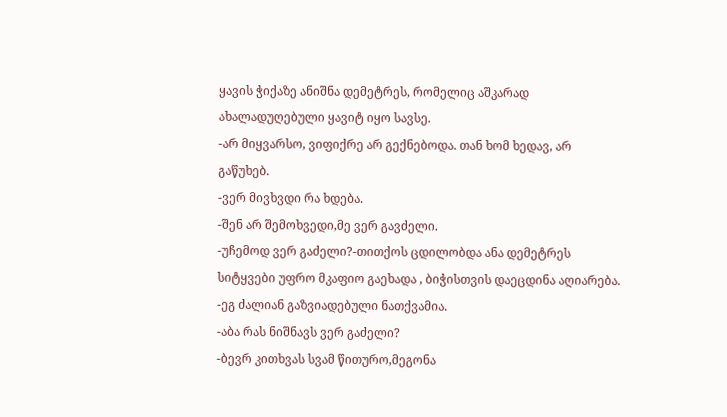ყავის ჭიქაზე ანიშნა დემეტრეს, რომელიც აშკარად ახალადუღებული ყავიტ იყო სავსე.
-არ მიყვარსო, ვიფიქრე არ გექნებოდა. თან ხომ ხედავ, არ გაწუხებ.
-ვერ მივხვდი რა ხდება.
-შენ არ შემოხვედი,მე ვერ გავძელი.
-უჩემოდ ვერ გაძელი?-თითქოს ცდილობდა ანა დემეტრეს სიტყვები უფრო მკაფიო გაეხადა , ბიჭისთვის დაეცდინა აღიარება.
-ეგ ძალიან გაზვიადებული ნათქვამია.
-აბა რას ნიშნავს ვერ გაძელი?
-ბევრ კითხვას სვამ წითურო,მეგონა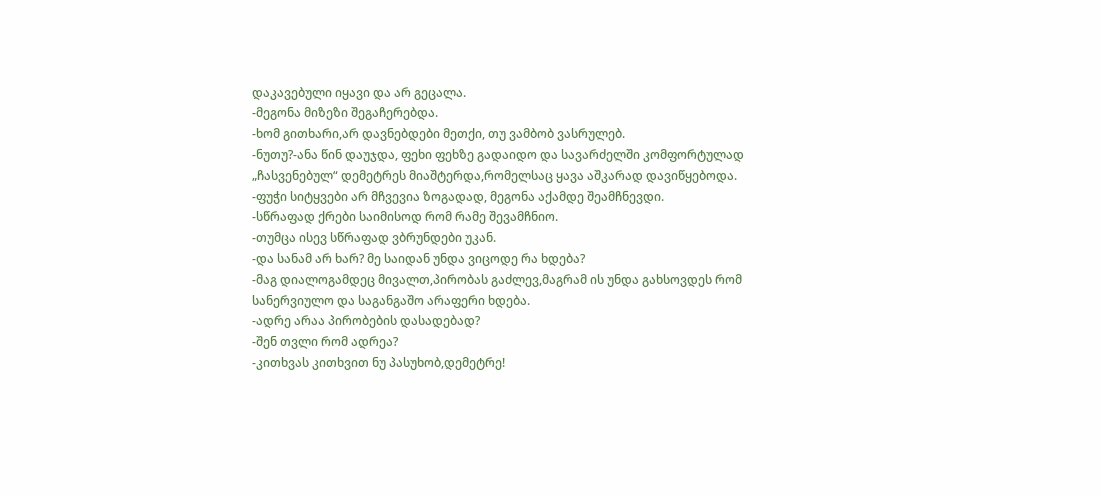დაკავებული იყავი და არ გეცალა.
-მეგონა მიზეზი შეგაჩერებდა.
-ხომ გითხარი,არ დავნებდები მეთქი, თუ ვამბობ ვასრულებ.
-ნუთუ?-ანა წინ დაუჯდა, ფეხი ფეხზე გადაიდო და სავარძელში კომფორტულად „ჩასვენებულ“ დემეტრეს მიაშტერდა,რომელსაც ყავა აშკარად დავიწყებოდა.
-ფუჭი სიტყვები არ მჩვევია ზოგადად, მეგონა აქამდე შეამჩნევდი.
-სწრაფად ქრები საიმისოდ რომ რამე შევამჩნიო.
-თუმცა ისევ სწრაფად ვბრუნდები უკან.
-და სანამ არ ხარ? მე საიდან უნდა ვიცოდე რა ხდება?
-მაგ დიალოგამდეც მივალთ,პირობას გაძლევ,მაგრამ ის უნდა გახსოვდეს რომ სანერვიულო და საგანგაშო არაფერი ხდება.
-ადრე არაა პირობების დასადებად?
-შენ თვლი რომ ადრეა?
-კითხვას კითხვით ნუ პასუხობ,დემეტრე!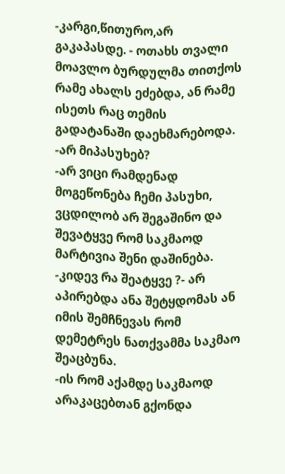-კარგი,წითურო,არ გაკაპასდე. - ოთახს თვალი მოავლო ბურდულმა თითქოს რამე ახალს ეძებდა, ან რამე ისეთს რაც თემის გადატანაში დაეხმარებოდა.
-არ მიპასუხებ?
-არ ვიცი რამდენად მოგეწონება ჩემი პასუხი, ვცდილობ არ შეგაშინო და შევატყვე რომ საკმაოდ მარტივია შენი დაშინება.
-კიდევ რა შეატყვე ?- არ აპირებდა ანა შეტყდომას ან იმის შემჩნევას რომ დემეტრეს ნათქვამმა საკმაო შეაცბუნა.
-ის რომ აქამდე საკმაოდ არაკაცებთან გქონდა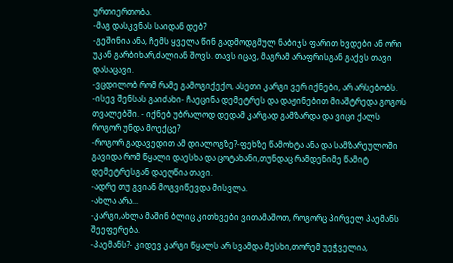ურთიერთობა.
-მაგ დასკვნას საიდან დებ?
-გეშინია ანა, ჩემს ყველა წინ გადმოდგმულ ნაბიჯს ფარით ხვდები ან ორი უკან გარბიხარ,ძალიან შოვს. თავს იცავ, მაგრამ არაფრისგან გაქვს თავი დასაცავი.
-ვცდილობ რომ რამე გამოგიქექო, ასეთი კარგი ვერ იქნები, არ არსებობს.
-ისევ შენსას გაიძახი- ჩაეცინა დემეტრეს და დაჟინებით მიაშტრედა გოგოს თვალებში. - იქნებ უბრალოდ დედამ კარგად გამზარდა და ვიცი ქალს როგორ უნდა მოექცე?
-როგორ გადავედით ამ დიალოგზე?-ფეხზე წამოხტა ანა და სამზარეულოში გავიდა რომ წყალი დაესხა და ცოტახანი,თუნდაც რამდენიმე წამიტ დემეტრესგან დაეღწია თავი.
-ადრე თუ გვიან მოგვიწევდა მისვლა.
-ახლა არა...
-კარგი,ახლა მაშინ ბლიც კითხვები ვითამაშოთ, როგორც პირველ პაემანს შეეფერება.
-პაემანს?- კიდევ კარგი წყალს არ სვამდა მესხი,თორემ უეჭველია,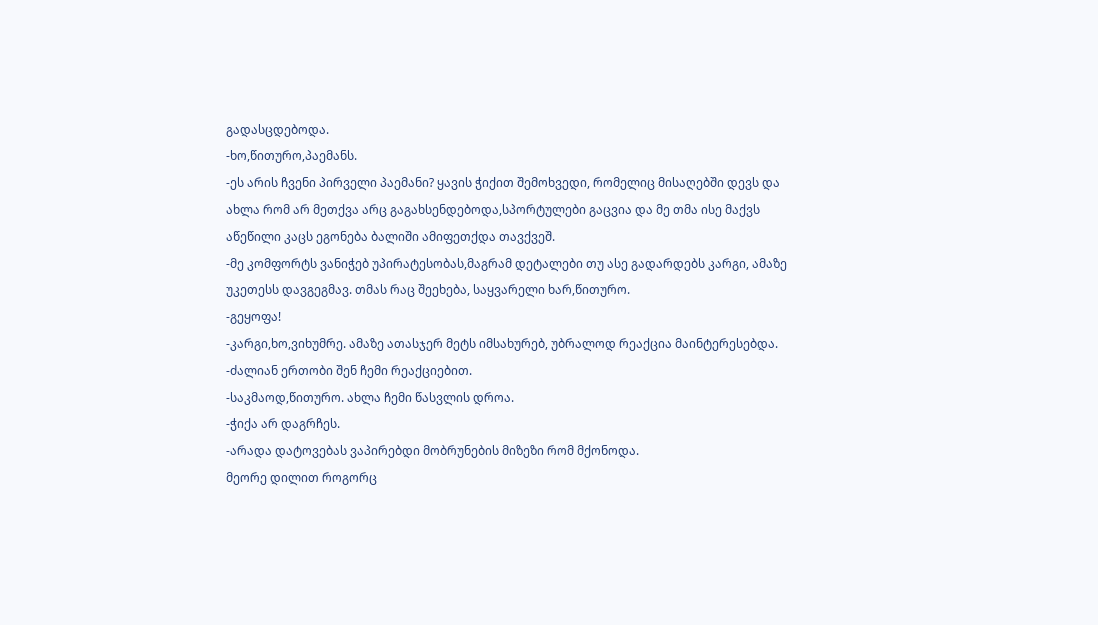გადასცდებოდა.
-ხო,წითურო,პაემანს.
-ეს არის ჩვენი პირველი პაემანი? ყავის ჭიქით შემოხვედი, რომელიც მისაღებში დევს და ახლა რომ არ მეთქვა არც გაგახსენდებოდა,სპორტულები გაცვია და მე თმა ისე მაქვს აწეწილი კაცს ეგონება ბალიში ამიფეთქდა თავქვეშ.
-მე კომფორტს ვანიჭებ უპირატესობას,მაგრამ დეტალები თუ ასე გადარდებს კარგი, ამაზე უკეთესს დავგეგმავ. თმას რაც შეეხება, საყვარელი ხარ,წითურო.
-გეყოფა!
-კარგი,ხო,ვიხუმრე. ამაზე ათასჯერ მეტს იმსახურებ, უბრალოდ რეაქცია მაინტერესებდა.
-ძალიან ერთობი შენ ჩემი რეაქციებით.
-საკმაოდ,წითურო. ახლა ჩემი წასვლის დროა.
-ჭიქა არ დაგრჩეს.
-არადა დატოვებას ვაპირებდი მობრუნების მიზეზი რომ მქონოდა.
მეორე დილით როგორც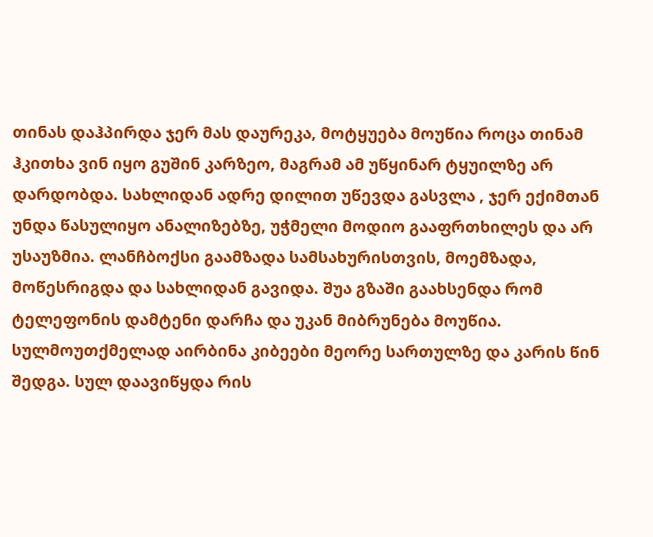თინას დაჰპირდა ჯერ მას დაურეკა, მოტყუება მოუწია როცა თინამ ჰკითხა ვინ იყო გუშინ კარზეო, მაგრამ ამ უწყინარ ტყუილზე არ დარდობდა. სახლიდან ადრე დილით უწევდა გასვლა , ჯერ ექიმთან უნდა წასულიყო ანალიზებზე, უჭმელი მოდიო გააფრთხილეს და არ უსაუზმია. ლანჩბოქსი გაამზადა სამსახურისთვის, მოემზადა, მოწესრიგდა და სახლიდან გავიდა. შუა გზაში გაახსენდა რომ ტელეფონის დამტენი დარჩა და უკან მიბრუნება მოუწია. სულმოუთქმელად აირბინა კიბეები მეორე სართულზე და კარის წინ შედგა. სულ დაავიწყდა რის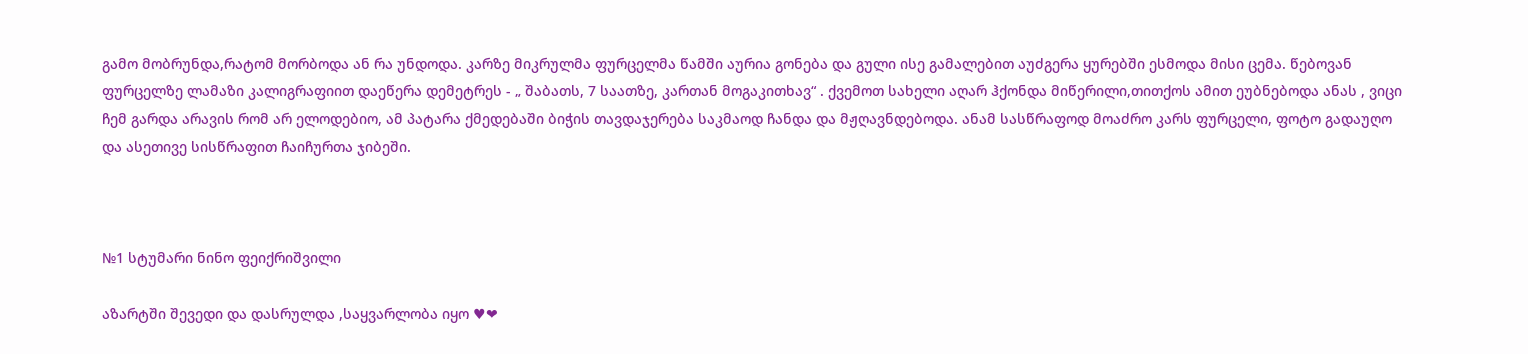გამო მობრუნდა,რატომ მორბოდა ან რა უნდოდა. კარზე მიკრულმა ფურცელმა წამში აურია გონება და გული ისე გამალებით აუძგერა ყურებში ესმოდა მისი ცემა. წებოვან ფურცელზე ლამაზი კალიგრაფიით დაეწერა დემეტრეს - „ შაბათს, 7 საათზე, კართან მოგაკითხავ“ . ქვემოთ სახელი აღარ ჰქონდა მიწერილი,თითქოს ამით ეუბნებოდა ანას , ვიცი ჩემ გარდა არავის რომ არ ელოდებიო, ამ პატარა ქმედებაში ბიჭის თავდაჯერება საკმაოდ ჩანდა და მჟღავნდებოდა. ანამ სასწრაფოდ მოაძრო კარს ფურცელი, ფოტო გადაუღო და ასეთივე სისწრაფით ჩაიჩურთა ჯიბეში.



№1 სტუმარი ნინო ფეიქრიშვილი

აზარტში შევედი და დასრულდა ,საყვარლობა იყო ♥❤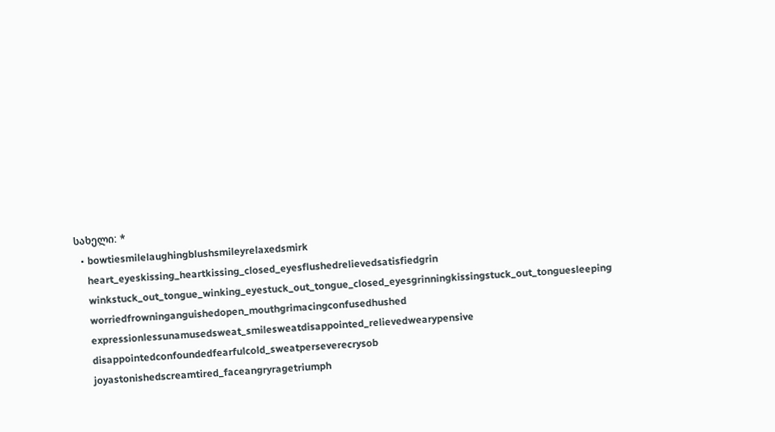სახელი: *
  • bowtiesmilelaughingblushsmileyrelaxedsmirk
    heart_eyeskissing_heartkissing_closed_eyesflushedrelievedsatisfiedgrin
    winkstuck_out_tongue_winking_eyestuck_out_tongue_closed_eyesgrinningkissingstuck_out_tonguesleeping
    worriedfrowninganguishedopen_mouthgrimacingconfusedhushed
    expressionlessunamusedsweat_smilesweatdisappointed_relievedwearypensive
    disappointedconfoundedfearfulcold_sweatperseverecrysob
    joyastonishedscreamtired_faceangryragetriumph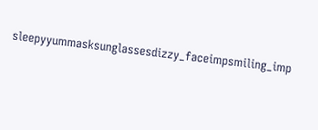sleepyyummasksunglassesdizzy_faceimpsmiling_imp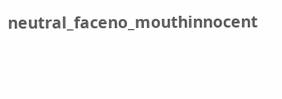neutral_faceno_mouthinnocent